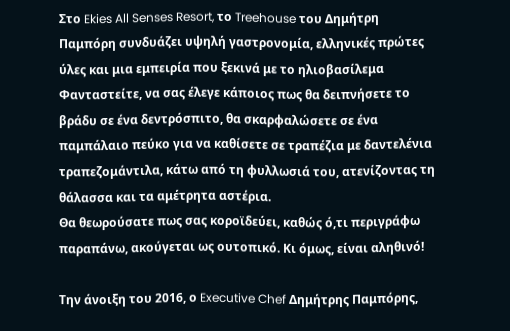Στο Ekies All Senses Resort, το Treehouse του Δημήτρη Παμπόρη συνδυάζει υψηλή γαστρονομία, ελληνικές πρώτες ύλες και μια εμπειρία που ξεκινά με το ηλιοβασίλεμα
Φανταστείτε, να σας έλεγε κάποιος πως θα δειπνήσετε το βράδυ σε ένα δεντρόσπιτο, θα σκαρφαλώσετε σε ένα παμπάλαιο πεύκο για να καθίσετε σε τραπέζια με δαντελένια τραπεζομάντιλα, κάτω από τη φυλλωσιά του, ατενίζοντας τη θάλασσα και τα αμέτρητα αστέρια.
Θα θεωρούσατε πως σας κοροϊδεύει, καθώς ό,τι περιγράφω παραπάνω, ακούγεται ως ουτοπικό. Κι όμως, είναι αληθινό!

Την άνοιξη του 2016, ο Executive Chef Δημήτρης Παμπόρης,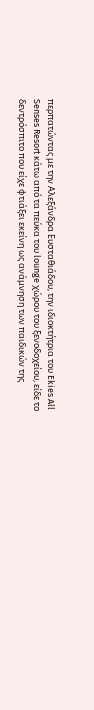περπατώντας με την Αλεξάνδρα Ευσταθιάδου, την ιδιοκτήτρια του Ekies All Senses Resort κάτω από τα πεύκα του lounge χώρου του ξενοδοχείου, είδε το δεντρόσπιτο που είχε φτιάξει εκείνη ως ανάμνηση των παιδικών της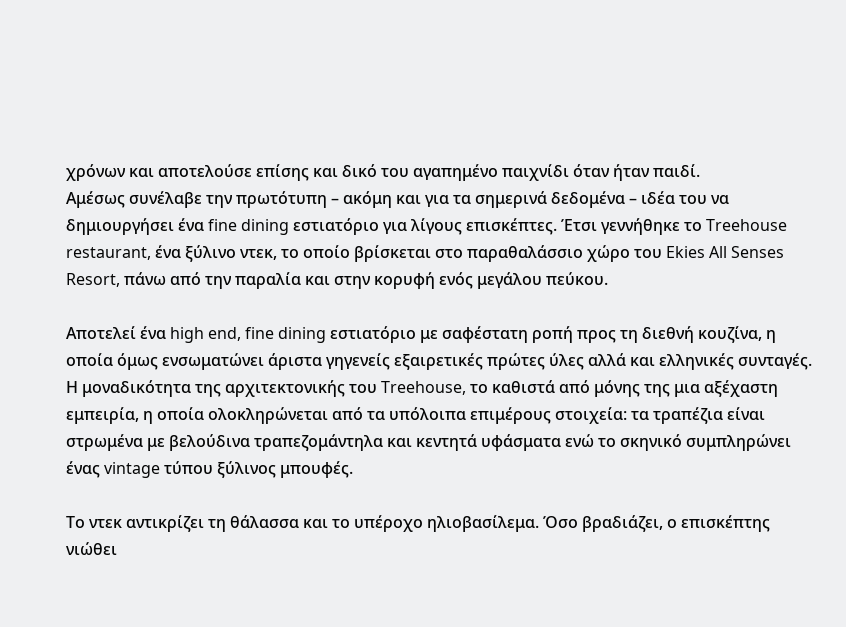χρόνων και αποτελούσε επίσης και δικό του αγαπημένο παιχνίδι όταν ήταν παιδί.
Αμέσως συνέλαβε την πρωτότυπη – ακόμη και για τα σημερινά δεδομένα – ιδέα του να δημιουργήσει ένα fine dining εστιατόριο για λίγους επισκέπτες. Έτσι γεννήθηκε το Treehouse restaurant, ένα ξύλινο ντεκ, το οποίο βρίσκεται στο παραθαλάσσιο χώρο του Ekies All Senses Resort, πάνω από την παραλία και στην κορυφή ενός μεγάλου πεύκου.

Αποτελεί ένα high end, fine dining εστιατόριο με σαφέστατη ροπή προς τη διεθνή κουζίνα, η οποία όμως ενσωματώνει άριστα γηγενείς εξαιρετικές πρώτες ύλες αλλά και ελληνικές συνταγές.
Η μοναδικότητα της αρχιτεκτονικής του Treehouse, το καθιστά από μόνης της μια αξέχαστη εμπειρία, η οποία ολοκληρώνεται από τα υπόλοιπα επιμέρους στοιχεία: τα τραπέζια είναι στρωμένα με βελούδινα τραπεζομάντηλα και κεντητά υφάσματα ενώ το σκηνικό συμπληρώνει ένας vintage τύπου ξύλινος μπουφές.

Το ντεκ αντικρίζει τη θάλασσα και το υπέροχο ηλιοβασίλεμα. Όσο βραδιάζει, ο επισκέπτης νιώθει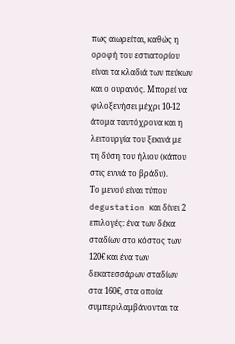πως αιωρείται, καθώς η οροφή του εστιατορίου είναι τα κλαδιά των πεύκων και ο ουρανός. Μπορεί να φιλοξενήσει μέχρι 10-12 άτομα ταυτόχρονα και η λειτουργία του ξεκινά με τη δύση του ήλιου (κάπου στις εννιά το βράδυ).
Το μενού είναι τύπου degustation και δίνει 2 επιλογές: ένα των δέκα σταδίων στο κόστος των 120€ και ένα των δεκατεσσάρων σταδίων στα 160€, στα οποία συμπεριλαμβάνονται τα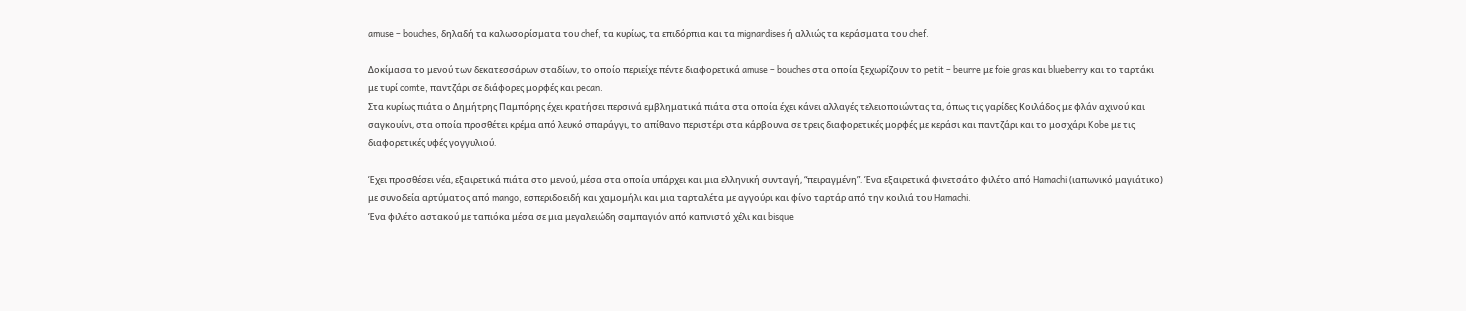amuse – bouches, δηλαδή τα καλωσορίσματα του chef, τα κυρίως, τα επιδόρπια και τα mignardises ή αλλιώς τα κεράσματα του chef.

Δοκίμασα το μενού των δεκατεσσάρων σταδίων, το οποίο περιείχε πέντε διαφορετικά amuse – bouches στα οποία ξεχωρίζουν το petit – beurre με foie gras και blueberry και το ταρτάκι με τυρί comte, παντζάρι σε διάφορες μορφές και pecan.
Στα κυρίως πιάτα ο Δημήτρης Παμπόρης έχει κρατήσει περσινά εμβληματικά πιάτα στα οποία έχει κάνει αλλαγές τελειοποιώντας τα, όπως τις γαρίδες Κοιλάδος με φλάν αχινού και σαγκουίνι, στα οποία προσθέτει κρέμα από λευκό σπαράγγι, το απίθανο περιστέρι στα κάρβουνα σε τρεις διαφορετικές μορφές με κεράσι και παντζάρι και το μοσχάρι Kobe με τις διαφορετικές υφές γογγυλιού.

Έχει προσθέσει νέα, εξαιρετικά πιάτα στο μενού, μέσα στα οποία υπάρχει και μια ελληνική συνταγή, “πειραγμένη”. Ένα εξαιρετικά φινετσάτο φιλέτο από Hamachi (ιαπωνικό μαγιάτικο) με συνοδεία αρτύματος από mango, εσπεριδοειδή και χαμομήλι και μια ταρταλέτα με αγγούρι και φίνο ταρτάρ από την κοιλιά του Hamachi.
Ένα φιλέτο αστακού με ταπιόκα μέσα σε μια μεγαλειώδη σαμπαγιόν από καπνιστό χέλι και bisque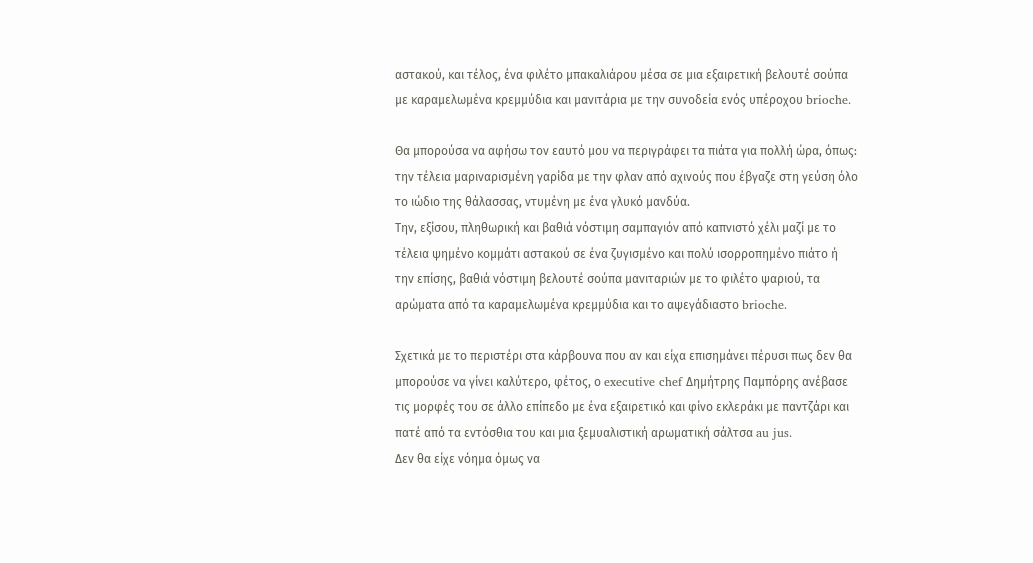αστακού, και τέλος, ένα φιλέτο μπακαλιάρου μέσα σε μια εξαιρετική βελουτέ σούπα με καραμελωμένα κρεμμύδια και μανιτάρια με την συνοδεία ενός υπέροχου brioche.

Θα μπορούσα να αφήσω τον εαυτό μου να περιγράφει τα πιάτα για πολλή ώρα, όπως: την τέλεια μαριναρισμένη γαρίδα με την φλαν από αχινούς που έβγαζε στη γεύση όλο το ιώδιο της θάλασσας, ντυμένη με ένα γλυκό μανδύα.
Την, εξίσου, πληθωρική και βαθιά νόστιμη σαμπαγιόν από καπνιστό χέλι μαζί με το τέλεια ψημένο κομμάτι αστακού σε ένα ζυγισμένο και πολύ ισορροπημένο πιάτο ή την επίσης, βαθιά νόστιμη βελουτέ σούπα μανιταριών με το φιλέτο ψαριού, τα αρώματα από τα καραμελωμένα κρεμμύδια και το αψεγάδιαστο brioche.

Σχετικά με το περιστέρι στα κάρβουνα που αν και είχα επισημάνει πέρυσι πως δεν θα μπορούσε να γίνει καλύτερο, φέτος, ο executive chef Δημήτρης Παμπόρης ανέβασε τις μορφές του σε άλλο επίπεδο με ένα εξαιρετικό και φίνο εκλεράκι με παντζάρι και πατέ από τα εντόσθια του και μια ξεμυαλιστική αρωματική σάλτσα au jus.
Δεν θα είχε νόημα όμως να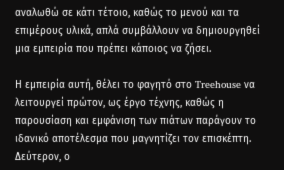αναλωθώ σε κάτι τέτοιο, καθώς το μενού και τα επιμέρους υλικά, απλά συμβάλλουν να δημιουργηθεί μια εμπειρία που πρέπει κάποιος να ζήσει.

Η εμπειρία αυτή, θέλει το φαγητό στο Treehouse να λειτουργεί πρώτον, ως έργο τέχνης, καθώς η παρουσίαση και εμφάνιση των πιάτων παράγουν το ιδανικό αποτέλεσμα που μαγνητίζει τον επισκέπτη.
Δεύτερον, ο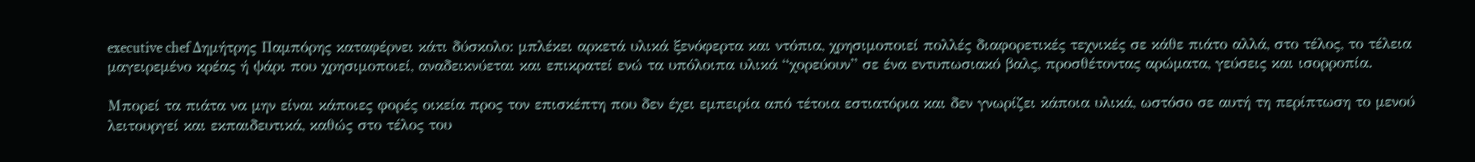executive chef Δημήτρης Παμπόρης καταφέρνει κάτι δύσκολο: μπλέκει αρκετά υλικά ξενόφερτα και ντόπια, χρησιμοποιεί πολλές διαφορετικές τεχνικές σε κάθε πιάτο αλλά, στο τέλος, το τέλεια μαγειρεμένο κρέας ή ψάρι που χρησιμοποιεί, αναδεικνύεται και επικρατεί ενώ τα υπόλοιπα υλικά “χορεύουν” σε ένα εντυπωσιακό βαλς, προσθέτοντας αρώματα, γεύσεις και ισορροπία.

Μπορεί τα πιάτα να μην είναι κάποιες φορές οικεία προς τον επισκέπτη που δεν έχει εμπειρία από τέτοια εστιατόρια και δεν γνωρίζει κάποια υλικά, ωστόσο σε αυτή τη περίπτωση το μενού λειτουργεί και εκπαιδευτικά, καθώς στο τέλος του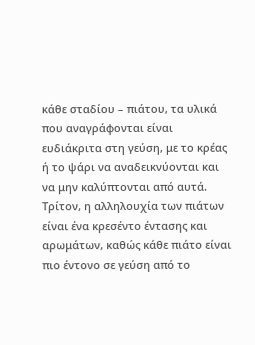κάθε σταδίου – πιάτου, τα υλικά που αναγράφονται είναι ευδιάκριτα στη γεύση, με το κρέας ή το ψάρι να αναδεικνύονται και να μην καλύπτονται από αυτά.
Τρίτον, η αλληλουχία των πιάτων είναι ένα κρεσέντο έντασης και αρωμάτων, καθώς κάθε πιάτο είναι πιο έντονο σε γεύση από το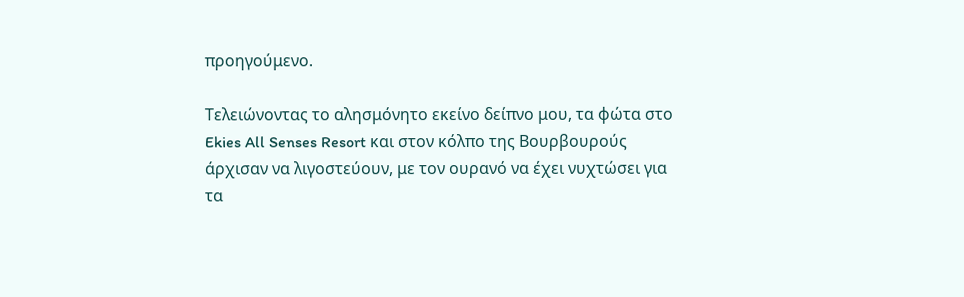προηγούμενο.

Τελειώνοντας το αλησμόνητο εκείνο δείπνο μου, τα φώτα στο Ekies All Senses Resort και στον κόλπο της Βουρβουρούς άρχισαν να λιγοστεύουν, με τον ουρανό να έχει νυχτώσει για τα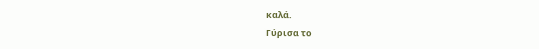καλά.
Γύρισα το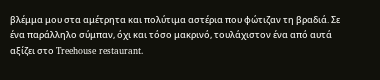βλέμμα μου στα αμέτρητα και πολύτιμα αστέρια που φώτιζαν τη βραδιά. Σε ένα παράλληλο σύμπαν, όχι και τόσο μακρινό, τουλάχιστον ένα από αυτά αξίζει στο Treehouse restaurant.